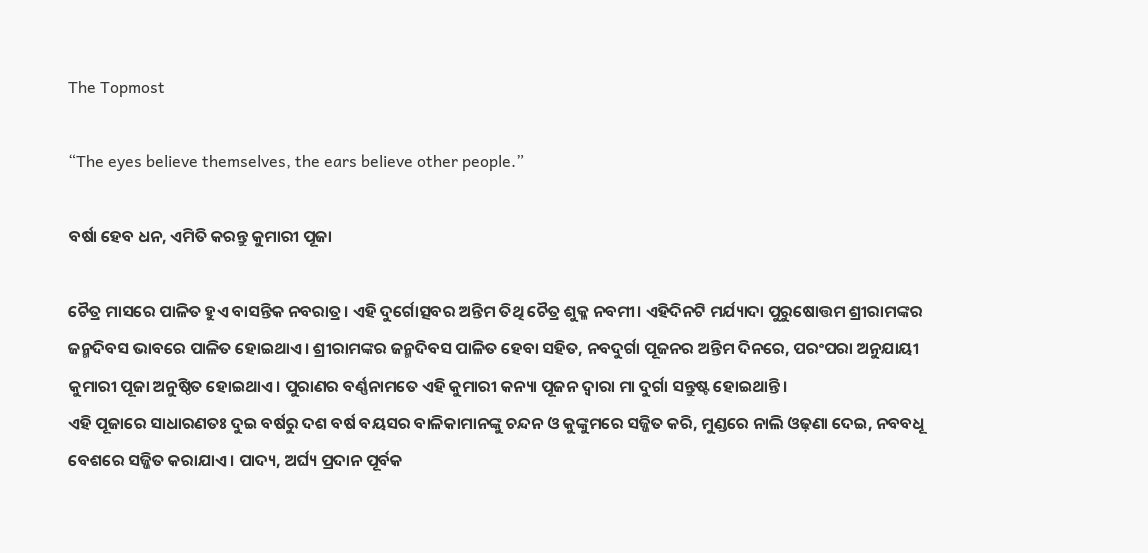The Topmost

“The eyes believe themselves, the ears believe other people.”

ବର୍ଷା ହେବ ଧନ, ଏମିତି କରନ୍ତୁ କୁମାରୀ ପୂଜା

ଚୈତ୍ର ମାସରେ ପାଳିତ ହୁଏ ବାସନ୍ତିକ ନବରାତ୍ର। ଏହି ଦୁର୍ଗୋତ୍ସବର ଅନ୍ତିମ ତିଥି ଚୈତ୍ର ଶୁକ୍ଳ ନବମୀ। ଏହିଦିନଟି ମର୍ଯ୍ୟାଦା ପୁରୁଷୋତ୍ତମ ଶ୍ରୀରାମଙ୍କର ଜନ୍ମଦିବସ ଭାବରେ ପାଳିତ ହୋଇଥାଏ। ଶ୍ରୀରାମଙ୍କର ଜନ୍ମଦିବସ ପାଳିତ ହେବା ସହିତ, ନବଦୁର୍ଗା ପୂଜନର ଅନ୍ତିମ ଦିନରେ, ପରଂପରା ଅନୁଯାୟୀ କୁମାରୀ ପୂଜା ଅନୁଷ୍ଠିତ ହୋଇଥାଏ। ପୁରାଣର ବର୍ଣ୍ଣନାମତେ ଏହି କୁମାରୀ କନ୍ୟା ପୂଜନ ଦ୍ୱାରା ମା ଦୁର୍ଗା ସନ୍ତୁଷ୍ଟ ହୋଇଥାନ୍ତି।
ଏହି ପୂଜାରେ ସାଧାରଣତଃ ଦୁଇ ବର୍ଷରୁ ଦଶ ବର୍ଷ ବୟସର ବାଳିକାମାନଙ୍କୁ ଚନ୍ଦନ ଓ କୁଙ୍କୁମରେ ସଜ୍ଜିତ କରି, ମୁଣ୍ଡରେ ନାଲି ଓଢ଼ଣା ଦେଇ, ନବବଧୂ ବେଶରେ ସଜ୍ଜିତ କରାଯାଏ। ପାଦ୍ୟ, ଅର୍ଘ୍ୟ ପ୍ରଦାନ ପୂର୍ବକ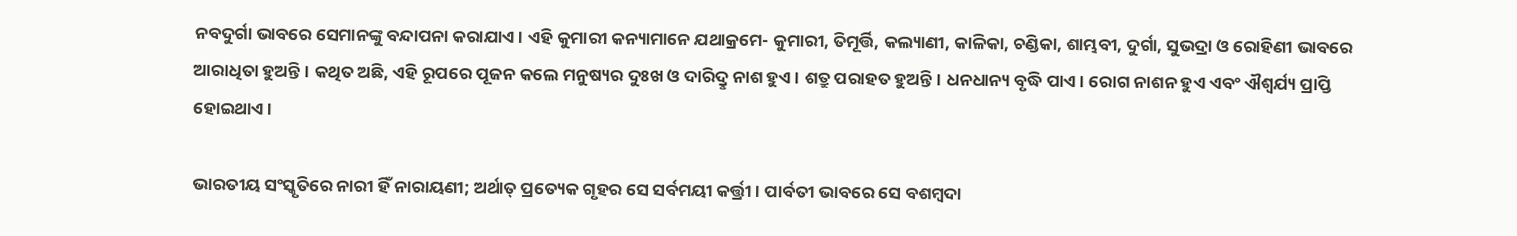ନବଦୁର୍ଗା ଭାବରେ ସେମାନଙ୍କୁ ବନ୍ଦାପନା କରାଯାଏ। ଏହି କୁମାରୀ କନ୍ୟାମାନେ ଯଥାକ୍ରମେ- କୁମାରୀ, ତିମୂର୍ତ୍ତି, କଲ୍ୟାଣୀ, କାଳିକା, ଚଣ୍ଡିକା, ଶାମ୍ଭବୀ, ଦୁର୍ଗା, ସୁଭଦ୍ରା ଓ ରୋହିଣୀ ଭାବରେ ଆରାଧିତା ହୁଅନ୍ତି। କଥିତ ଅଛି, ଏହି ରୂପରେ ପୂଜନ କଲେ ମନୁଷ୍ୟର ଦୁଃଖ ଓ ଦାରିଦ୍ରୢ ନାଶ ହୁଏ। ଶତ୍ରୁ ପରାହତ ହୁଅନ୍ତି। ଧନଧାନ୍ୟ ବୃଦ୍ଧି ପାଏ। ରୋଗ ନାଶନ ହୁଏ ଏବଂ ଐଶ୍ୱର୍ଯ୍ୟ ପ୍ରାପ୍ତି ହୋଇଥାଏ।

ଭାରତୀୟ ସଂସ୍କୃତିରେ ନାରୀ ହିଁ ନାରାୟଣୀ; ଅର୍ଥାତ୍ ପ୍ରତ୍ୟେକ ଗୃହର ସେ ସର୍ବମୟୀ କର୍ତ୍ତ୍ରୀ। ପାର୍ବତୀ ଭାବରେ ସେ ବଶମ୍ବଦା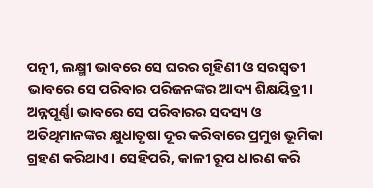ପତ୍ନୀ, ଲକ୍ଷ୍ମୀ ଭାବରେ ସେ ଘରର ଗୃହିଣୀ ଓ ସରସ୍ୱତୀ ଭାବରେ ସେ ପରିବାର ପରିଜନଙ୍କର ଆଦ୍ୟ ଶିକ୍ଷୟିତ୍ରୀ। ଅନ୍ନପୂର୍ଣ୍ଣା ଭାବରେ ସେ ପରିବାରର ସଦସ୍ୟ ଓ ଅତିଥିମାନଙ୍କର କ୍ଷୁଧାତୃଷା ଦୂର କରିବାରେ ପ୍ରମୁଖ ଭୂମିକା ଗ୍ରହଣ କରିଥାଏ। ସେହିପରି, କାଳୀ ରୂପ ଧାରଣ କରି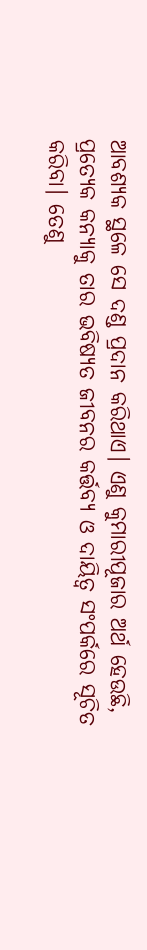ଆବଶ୍ୟକ ସ୍ଥଳେ ସେ ଦଣ୍ଡ ପ୍ରଦାନ କରିଥାଏ। ଏଣୁ କୁମାରୀପୂଜାର ଅର୍ଥ ହେଉଛି, ପ୍ରତ୍ୟେକ କନ୍ୟାକୁ ତାର ଭବିଷ୍ୟତ ଜୀବନର କର୍ତ୍ତବ୍ୟ ଓ ଦାୟିତ୍ୱ ସଂପର୍କରେ ସୂଚିତ କରିବା। ତେଣୁ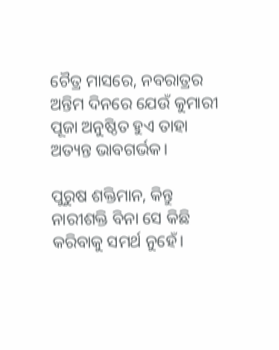ଚୈତ୍ର ମାସରେ, ନବରାତ୍ରର ଅନ୍ତିମ ଦିନରେ ଯେଉଁ କୁମାରୀ ପୂଜା ଅନୁଷ୍ଠିତ ହୁଏ ତାହା ଅତ୍ୟନ୍ତ ଭାବଗର୍ଭକ।

ପୁରୁଷ ଶକ୍ତିମାନ, କିନ୍ତୁ ନାରୀଶକ୍ତି ବିନା ସେ କିଛି କରିବାକୁ ସମର୍ଥ ନୁହେଁ।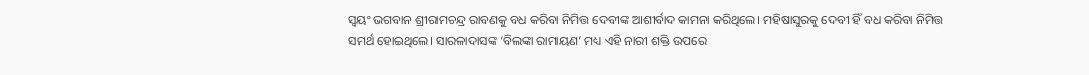ସ୍ୱୟଂ ଭଗବାନ ଶ୍ରୀରାମଚନ୍ଦ୍ର ରାବଣକୁ ବଧ କରିବା ନିମିତ୍ତ ଦେବୀଙ୍କ ଆଶୀର୍ବାଦ କାମନା କରିଥିଲେ। ମହିଷାସୁରକୁ ଦେବୀ ହିଁ ବଧ କରିବା ନିମିତ୍ତ ସମର୍ଥ ହୋଇଥିଲେ। ସାରଳାଦାସଙ୍କ ‘ବିଲଙ୍କା ରାମାୟଣ’ ମଧ୍ୟ ଏହି ନାରୀ ଶକ୍ତି ଉପରେ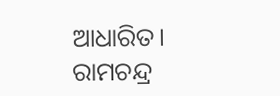ଆଧାରିତ। ରାମଚନ୍ଦ୍ର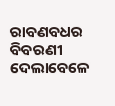ରାବଣବଧର ବିବରଣୀ ଦେଲାବେଳେ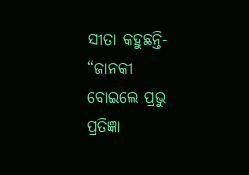ସୀତା କହୁଛନ୍ତି-
“ଜାନକୀ ବୋଇଲେ ପ୍ରଭୁ ପ୍ରତିଜ୍ଞା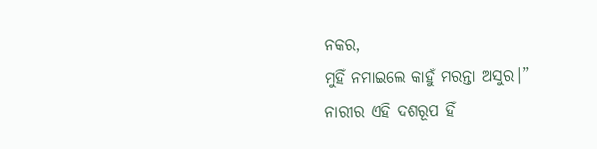ନକର,
ମୁହିଁ ନମାଇଲେ କାହୁଁ ମରନ୍ତା ଅସୁର।”
ନାରୀର ଏହି ଦଶରୂପ ହିଁ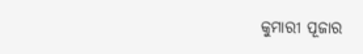କୁମାରୀ ପୂଜାର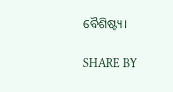ବୈଶିଷ୍ଟ୍ୟ।

SHARE BY